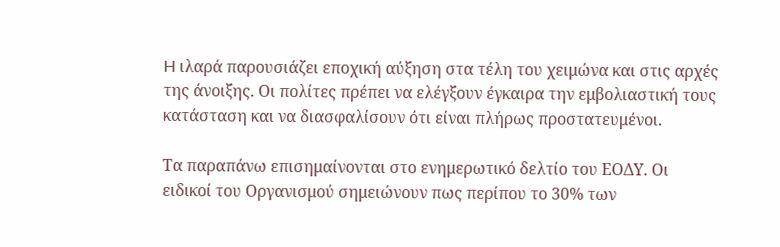H ιλαρά παρουσιάζει εποχική αύξηση στα τέλη του χειμώνα και στις αρχές της άνοιξης. Οι πολίτες πρέπει να ελέγξουν έγκαιρα την εμβολιαστική τους κατάσταση και να διασφαλίσουν ότι είναι πλήρως προστατευμένοι.

Τα παραπάνω επισημαίνονται στο ενημερωτικό δελτίο του ΕΟΔΥ. Οι ειδικοί του Οργανισμού σημειώνουν πως περίπου το 30% των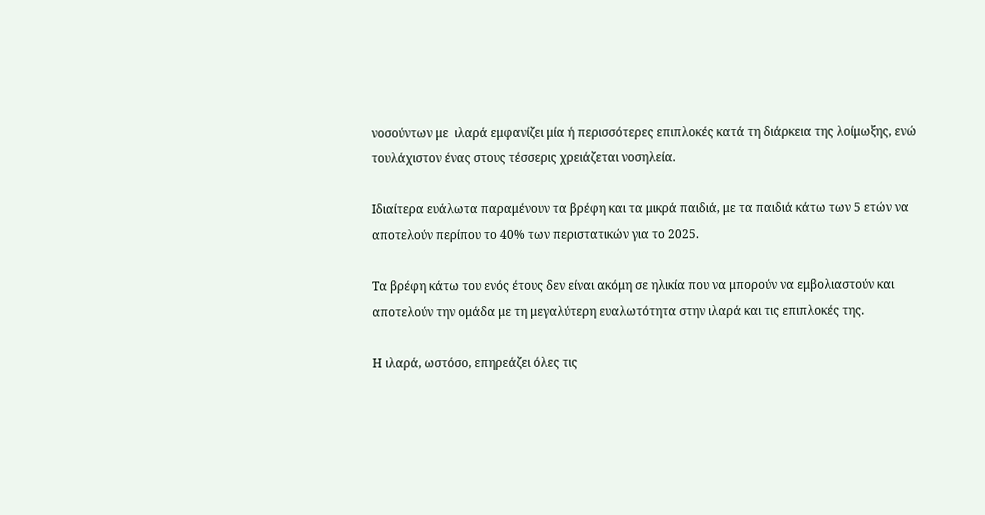νοσούντων με  ιλαρά εμφανίζει μία ή περισσότερες επιπλοκές κατά τη διάρκεια της λοίμωξης, ενώ τουλάχιστον ένας στους τέσσερις χρειάζεται νοσηλεία.

Ιδιαίτερα ευάλωτα παραμένουν τα βρέφη και τα μικρά παιδιά, με τα παιδιά κάτω των 5 ετών να αποτελούν περίπου το 40% των περιστατικών για το 2025.

Τα βρέφη κάτω του ενός έτους δεν είναι ακόμη σε ηλικία που να μπορούν να εμβολιαστούν και αποτελούν την ομάδα με τη μεγαλύτερη ευαλωτότητα στην ιλαρά και τις επιπλοκές της.

Η ιλαρά, ωστόσο, επηρεάζει όλες τις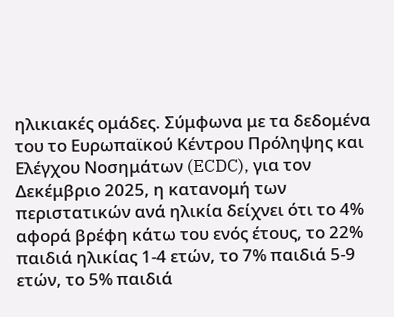ηλικιακές ομάδες. Σύμφωνα με τα δεδομένα του το Ευρωπαϊκού Κέντρου Πρόληψης και Ελέγχου Νοσημάτων (ECDC), για τον Δεκέμβριο 2025, η κατανομή των περιστατικών ανά ηλικία δείχνει ότι το 4% αφορά βρέφη κάτω του ενός έτους, το 22% παιδιά ηλικίας 1-4 ετών, το 7% παιδιά 5-9 ετών, το 5% παιδιά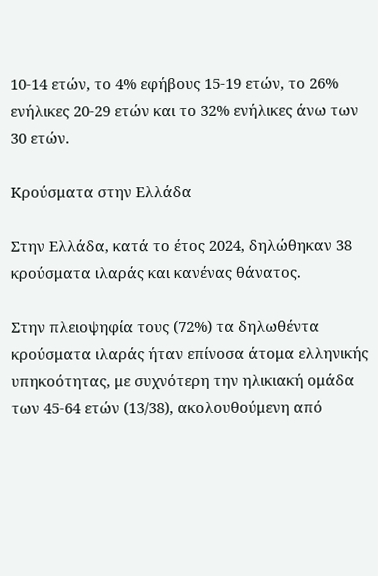10-14 ετών, το 4% εφήβους 15-19 ετών, το 26% ενήλικες 20-29 ετών και το 32% ενήλικες άνω των 30 ετών.

Κρούσματα στην Ελλάδα

Στην Ελλάδα, κατά το έτος 2024, δηλώθηκαν 38 κρούσματα ιλαράς και κανένας θάνατος.

Στην πλειοψηφία τους (72%) τα δηλωθέντα κρούσματα ιλαράς ήταν επίνοσα άτομα ελληνικής υπηκοότητας, με συχνότερη την ηλικιακή ομάδα των 45-64 ετών (13/38), ακολουθούμενη από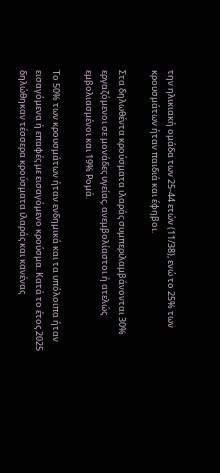την ηλικιακή ομάδα των 25-44 ετών (11/38), ενώ το 25% των κρουσμάτων ήταν παιδιά και έφηβοι.

Στα δηλωθέντα κρούσματα ιλαράς συμπεριλαμβάνονται 30% εργαζόμενοι σε μονάδες υγείας, ανεμβολίαστοι ή ατελώς εμβολιασμένοι και 19% Ρομά.

Το 50% των κρουσμάτων ήταν ενδημικά και τα υπόλοιπα ήταν εισαγόμενα ή επαφές με εισαγόμενο κρούσμα. Κατά το έτος 2025 δηλώθηκαν τέσσερα κρούσματα ιλαράς και κανένας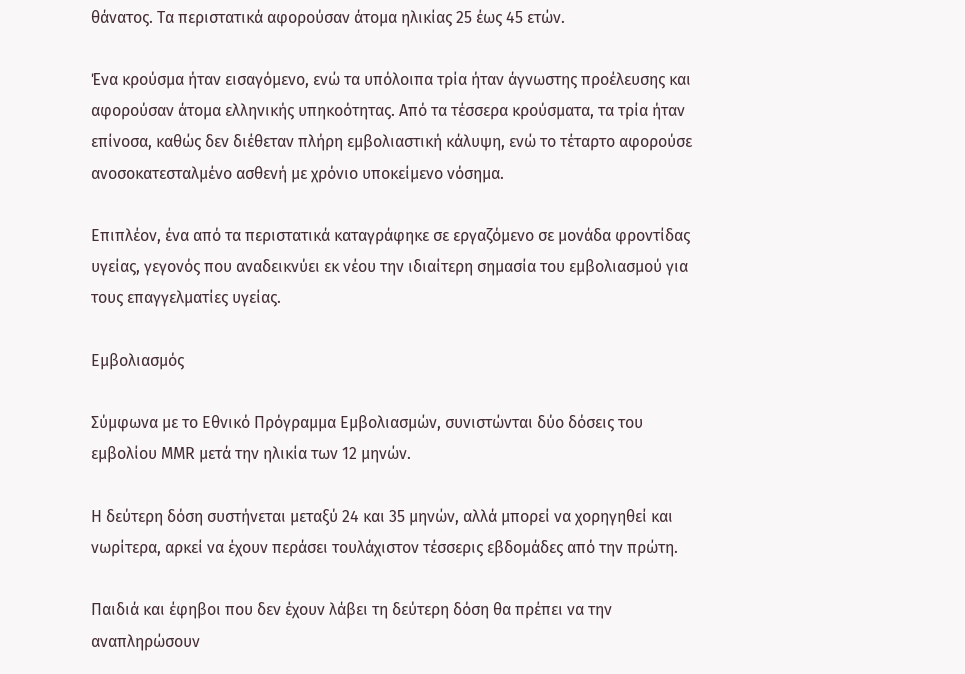θάνατος. Τα περιστατικά αφορούσαν άτομα ηλικίας 25 έως 45 ετών.

Ένα κρούσμα ήταν εισαγόμενο, ενώ τα υπόλοιπα τρία ήταν άγνωστης προέλευσης και αφορούσαν άτομα ελληνικής υπηκοότητας. Από τα τέσσερα κρούσματα, τα τρία ήταν επίνοσα, καθώς δεν διέθεταν πλήρη εμβολιαστική κάλυψη, ενώ το τέταρτο αφορούσε ανοσοκατεσταλμένο ασθενή με χρόνιο υποκείμενο νόσημα.

Επιπλέον, ένα από τα περιστατικά καταγράφηκε σε εργαζόμενο σε μονάδα φροντίδας υγείας, γεγονός που αναδεικνύει εκ νέου την ιδιαίτερη σημασία του εμβολιασμού για τους επαγγελματίες υγείας.

Εμβολιασμός

Σύμφωνα με το Εθνικό Πρόγραμμα Εμβολιασμών, συνιστώνται δύο δόσεις του εμβολίου MMR μετά την ηλικία των 12 μηνών.

Η δεύτερη δόση συστήνεται μεταξύ 24 και 35 μηνών, αλλά μπορεί να χορηγηθεί και νωρίτερα, αρκεί να έχουν περάσει τουλάχιστον τέσσερις εβδομάδες από την πρώτη.

Παιδιά και έφηβοι που δεν έχουν λάβει τη δεύτερη δόση θα πρέπει να την αναπληρώσουν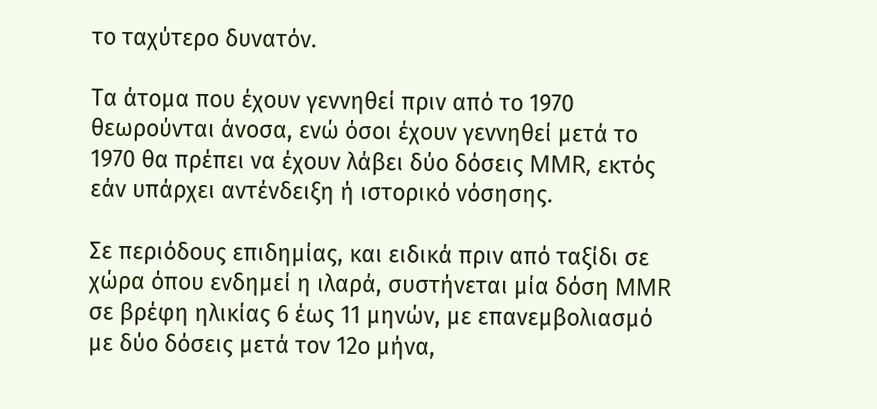το ταχύτερο δυνατόν.

Τα άτομα που έχουν γεννηθεί πριν από το 1970 θεωρούνται άνοσα, ενώ όσοι έχουν γεννηθεί μετά το 1970 θα πρέπει να έχουν λάβει δύο δόσεις MMR, εκτός εάν υπάρχει αντένδειξη ή ιστορικό νόσησης.

Σε περιόδους επιδημίας, και ειδικά πριν από ταξίδι σε χώρα όπου ενδημεί η ιλαρά, συστήνεται μία δόση MMR σε βρέφη ηλικίας 6 έως 11 μηνών, με επανεμβολιασμό με δύο δόσεις μετά τον 12ο μήνα,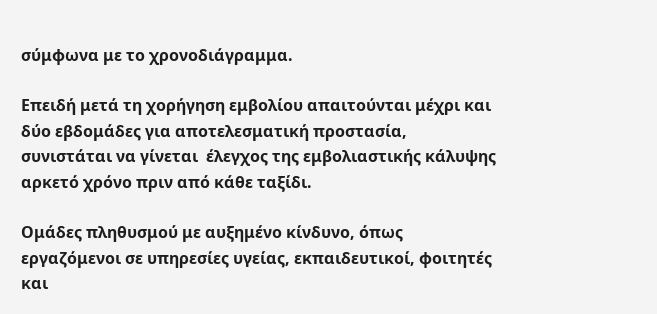σύμφωνα με το χρονοδιάγραμμα.

Επειδή μετά τη χορήγηση εμβολίου απαιτούνται μέχρι και δύο εβδομάδες για αποτελεσματική προστασία, συνιστάται να γίνεται  έλεγχος της εμβολιαστικής κάλυψης αρκετό χρόνο πριν από κάθε ταξίδι.

Ομάδες πληθυσμού με αυξημένο κίνδυνο, όπως εργαζόμενοι σε υπηρεσίες υγείας, εκπαιδευτικοί, φοιτητές και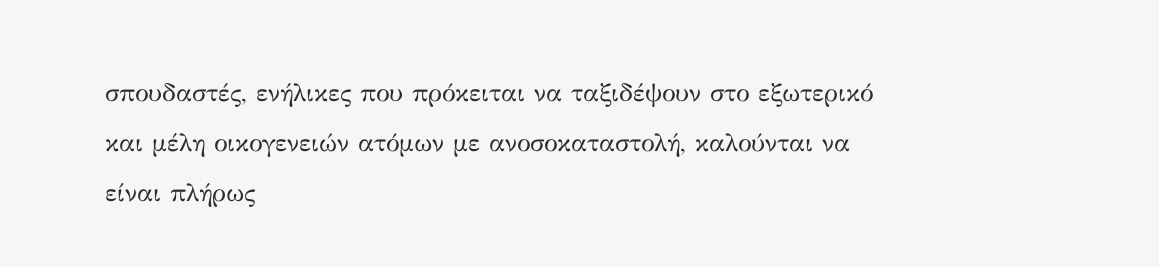σπουδαστές, ενήλικες που πρόκειται να ταξιδέψουν στο εξωτερικό και μέλη οικογενειών ατόμων με ανοσοκαταστολή, καλούνται να είναι πλήρως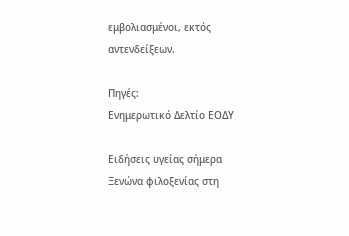εμβολιασμένοι, εκτός αντενδείξεων.

Πηγές:
Ενημερωτικό Δελτίο ΕΟΔΥ

Ειδήσεις υγείας σήμερα
Ξενώνα φιλοξενίας στη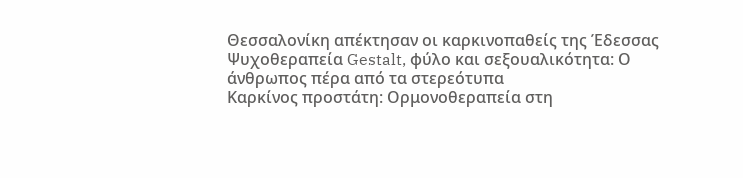Θεσσαλονίκη απέκτησαν οι καρκινοπαθείς της Έδεσσας
Ψυχοθεραπεία Gestalt, φύλο και σεξουαλικότητα: Ο άνθρωπος πέρα από τα στερεότυπα
Καρκίνος προστάτη: Ορμονοθεραπεία στη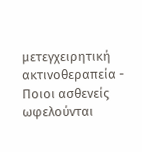μετεγχειρητική ακτινοθεραπεία - Ποιοι ασθενείς ωφελούνται